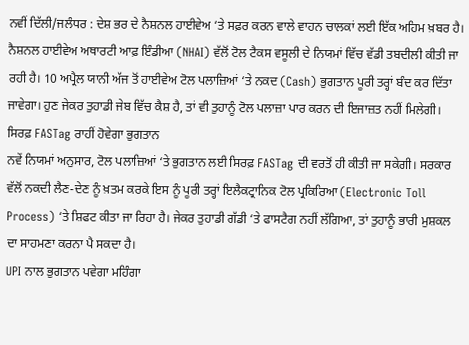ਨਵੀਂ ਦਿੱਲੀ/ਜਲੰਧਰ : ਦੇਸ਼ ਭਰ ਦੇ ਨੈਸ਼ਨਲ ਹਾਈਵੇਅ ‘ਤੇ ਸਫ਼ਰ ਕਰਨ ਵਾਲੇ ਵਾਹਨ ਚਾਲਕਾਂ ਲਈ ਇੱਕ ਅਹਿਮ ਖ਼ਬਰ ਹੈ। ਨੈਸ਼ਨਲ ਹਾਈਵੇਅ ਅਥਾਰਟੀ ਆਫ਼ ਇੰਡੀਆ (NHAI) ਵੱਲੋਂ ਟੋਲ ਟੈਕਸ ਵਸੂਲੀ ਦੇ ਨਿਯਮਾਂ ਵਿੱਚ ਵੱਡੀ ਤਬਦੀਲੀ ਕੀਤੀ ਜਾ ਰਹੀ ਹੈ। 10 ਅਪ੍ਰੈਲ ਯਾਨੀ ਅੱਜ ਤੋਂ ਹਾਈਵੇਅ ਟੋਲ ਪਲਾਜ਼ਿਆਂ ‘ਤੇ ਨਕਦ (Cash) ਭੁਗਤਾਨ ਪੂਰੀ ਤਰ੍ਹਾਂ ਬੰਦ ਕਰ ਦਿੱਤਾ ਜਾਵੇਗਾ। ਹੁਣ ਜੇਕਰ ਤੁਹਾਡੀ ਜੇਬ ਵਿੱਚ ਕੈਸ਼ ਹੈ, ਤਾਂ ਵੀ ਤੁਹਾਨੂੰ ਟੋਲ ਪਲਾਜ਼ਾ ਪਾਰ ਕਰਨ ਦੀ ਇਜਾਜ਼ਤ ਨਹੀਂ ਮਿਲੇਗੀ।
ਸਿਰਫ਼ FASTag ਰਾਹੀਂ ਹੋਵੇਗਾ ਭੁਗਤਾਨ
ਨਵੇਂ ਨਿਯਮਾਂ ਅਨੁਸਾਰ, ਟੋਲ ਪਲਾਜ਼ਿਆਂ ‘ਤੇ ਭੁਗਤਾਨ ਲਈ ਸਿਰਫ਼ FASTag ਦੀ ਵਰਤੋਂ ਹੀ ਕੀਤੀ ਜਾ ਸਕੇਗੀ। ਸਰਕਾਰ ਵੱਲੋਂ ਨਕਦੀ ਲੈਣ-ਦੇਣ ਨੂੰ ਖ਼ਤਮ ਕਰਕੇ ਇਸ ਨੂੰ ਪੂਰੀ ਤਰ੍ਹਾਂ ਇਲੈਕਟ੍ਰਾਨਿਕ ਟੋਲ ਪ੍ਰਕਿਰਿਆ (Electronic Toll Process) ‘ਤੇ ਸ਼ਿਫਟ ਕੀਤਾ ਜਾ ਰਿਹਾ ਹੈ। ਜੇਕਰ ਤੁਹਾਡੀ ਗੱਡੀ ‘ਤੇ ਫਾਸਟੈਗ ਨਹੀਂ ਲੱਗਿਆ, ਤਾਂ ਤੁਹਾਨੂੰ ਭਾਰੀ ਮੁਸ਼ਕਲ ਦਾ ਸਾਹਮਣਾ ਕਰਨਾ ਪੈ ਸਕਦਾ ਹੈ।
UPI ਨਾਲ ਭੁਗਤਾਨ ਪਵੇਗਾ ਮਹਿੰਗਾ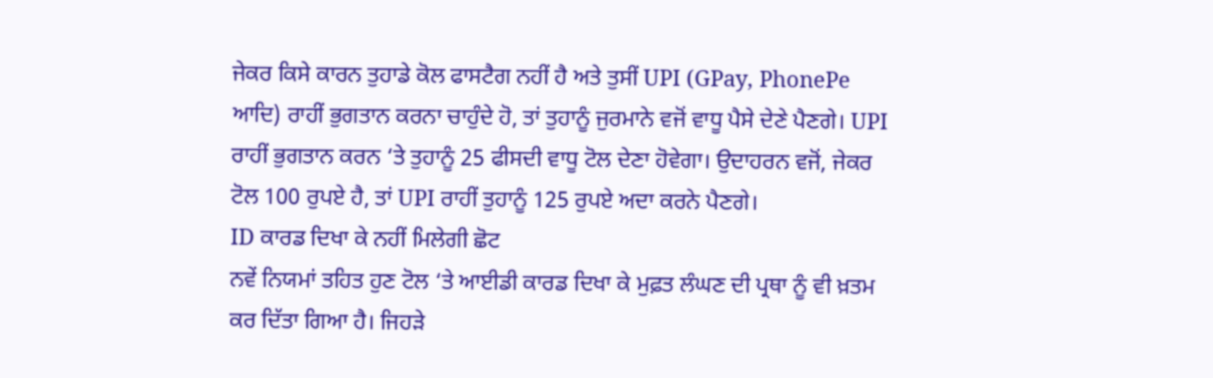ਜੇਕਰ ਕਿਸੇ ਕਾਰਨ ਤੁਹਾਡੇ ਕੋਲ ਫਾਸਟੈਗ ਨਹੀਂ ਹੈ ਅਤੇ ਤੁਸੀਂ UPI (GPay, PhonePe ਆਦਿ) ਰਾਹੀਂ ਭੁਗਤਾਨ ਕਰਨਾ ਚਾਹੁੰਦੇ ਹੋ, ਤਾਂ ਤੁਹਾਨੂੰ ਜੁਰਮਾਨੇ ਵਜੋਂ ਵਾਧੂ ਪੈਸੇ ਦੇਣੇ ਪੈਣਗੇ। UPI ਰਾਹੀਂ ਭੁਗਤਾਨ ਕਰਨ ‘ਤੇ ਤੁਹਾਨੂੰ 25 ਫੀਸਦੀ ਵਾਧੂ ਟੋਲ ਦੇਣਾ ਹੋਵੇਗਾ। ਉਦਾਹਰਨ ਵਜੋਂ, ਜੇਕਰ ਟੋਲ 100 ਰੁਪਏ ਹੈ, ਤਾਂ UPI ਰਾਹੀਂ ਤੁਹਾਨੂੰ 125 ਰੁਪਏ ਅਦਾ ਕਰਨੇ ਪੈਣਗੇ।
ID ਕਾਰਡ ਦਿਖਾ ਕੇ ਨਹੀਂ ਮਿਲੇਗੀ ਛੋਟ
ਨਵੇਂ ਨਿਯਮਾਂ ਤਹਿਤ ਹੁਣ ਟੋਲ ‘ਤੇ ਆਈਡੀ ਕਾਰਡ ਦਿਖਾ ਕੇ ਮੁਫ਼ਤ ਲੰਘਣ ਦੀ ਪ੍ਰਥਾ ਨੂੰ ਵੀ ਖ਼ਤਮ ਕਰ ਦਿੱਤਾ ਗਿਆ ਹੈ। ਜਿਹੜੇ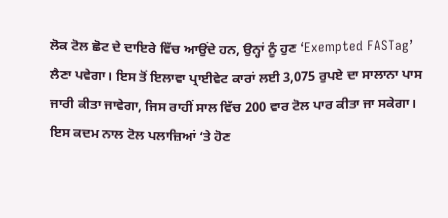ਲੋਕ ਟੋਲ ਛੋਟ ਦੇ ਦਾਇਰੇ ਵਿੱਚ ਆਉਂਦੇ ਹਨ, ਉਨ੍ਹਾਂ ਨੂੰ ਹੁਣ ‘Exempted FASTag’ ਲੈਣਾ ਪਵੇਗਾ। ਇਸ ਤੋਂ ਇਲਾਵਾ ਪ੍ਰਾਈਵੇਟ ਕਾਰਾਂ ਲਈ 3,075 ਰੁਪਏ ਦਾ ਸਾਲਾਨਾ ਪਾਸ ਜਾਰੀ ਕੀਤਾ ਜਾਵੇਗਾ, ਜਿਸ ਰਾਹੀਂ ਸਾਲ ਵਿੱਚ 200 ਵਾਰ ਟੋਲ ਪਾਰ ਕੀਤਾ ਜਾ ਸਕੇਗਾ। ਇਸ ਕਦਮ ਨਾਲ ਟੋਲ ਪਲਾਜ਼ਿਆਂ ‘ਤੇ ਹੋਣ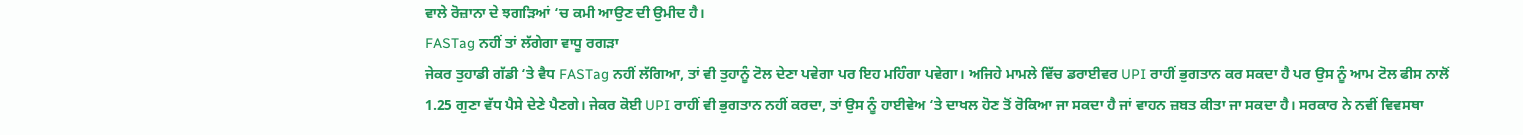ਵਾਲੇ ਰੋਜ਼ਾਨਾ ਦੇ ਝਗੜਿਆਂ ‘ਚ ਕਮੀ ਆਉਣ ਦੀ ਉਮੀਦ ਹੈ।
FASTag ਨਹੀਂ ਤਾਂ ਲੱਗੇਗਾ ਵਾਧੂ ਰਗੜਾ
ਜੇਕਰ ਤੁਹਾਡੀ ਗੱਡੀ ‘ਤੇ ਵੈਧ FASTag ਨਹੀਂ ਲੱਗਿਆ, ਤਾਂ ਵੀ ਤੁਹਾਨੂੰ ਟੋਲ ਦੇਣਾ ਪਵੇਗਾ ਪਰ ਇਹ ਮਹਿੰਗਾ ਪਵੇਗਾ। ਅਜਿਹੇ ਮਾਮਲੇ ਵਿੱਚ ਡਰਾਈਵਰ UPI ਰਾਹੀਂ ਭੁਗਤਾਨ ਕਰ ਸਕਦਾ ਹੈ ਪਰ ਉਸ ਨੂੰ ਆਮ ਟੋਲ ਫੀਸ ਨਾਲੋਂ 1.25 ਗੁਣਾ ਵੱਧ ਪੈਸੇ ਦੇਣੇ ਪੈਣਗੇ। ਜੇਕਰ ਕੋਈ UPI ਰਾਹੀਂ ਵੀ ਭੁਗਤਾਨ ਨਹੀਂ ਕਰਦਾ, ਤਾਂ ਉਸ ਨੂੰ ਹਾਈਵੇਅ ‘ਤੇ ਦਾਖਲ ਹੋਣ ਤੋਂ ਰੋਕਿਆ ਜਾ ਸਕਦਾ ਹੈ ਜਾਂ ਵਾਹਨ ਜ਼ਬਤ ਕੀਤਾ ਜਾ ਸਕਦਾ ਹੈ। ਸਰਕਾਰ ਨੇ ਨਵੀਂ ਵਿਵਸਥਾ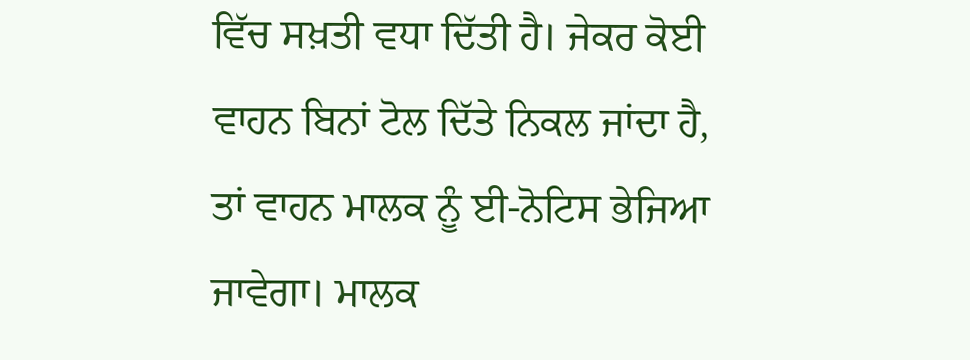ਵਿੱਚ ਸਖ਼ਤੀ ਵਧਾ ਦਿੱਤੀ ਹੈ। ਜੇਕਰ ਕੋਈ ਵਾਹਨ ਬਿਨਾਂ ਟੋਲ ਦਿੱਤੇ ਨਿਕਲ ਜਾਂਦਾ ਹੈ, ਤਾਂ ਵਾਹਨ ਮਾਲਕ ਨੂੰ ਈ-ਨੋਟਿਸ ਭੇਜਿਆ ਜਾਵੇਗਾ। ਮਾਲਕ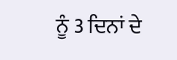ਨੂੰ 3 ਦਿਨਾਂ ਦੇ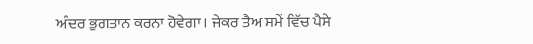ਅੰਦਰ ਭੁਗਤਾਨ ਕਰਨਾ ਹੋਵੇਗਾ। ਜੇਕਰ ਤੈਅ ਸਮੇਂ ਵਿੱਚ ਪੈਸੇ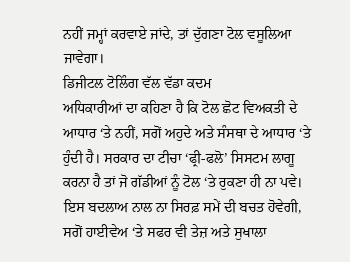ਨਹੀਂ ਜਮ੍ਹਾਂ ਕਰਵਾਏ ਜਾਂਦੇ, ਤਾਂ ਦੁੱਗਣਾ ਟੋਲ ਵਸੂਲਿਆ ਜਾਵੇਗਾ।
ਡਿਜੀਟਲ ਟੋਲਿੰਗ ਵੱਲ ਵੱਡਾ ਕਦਮ
ਅਧਿਕਾਰੀਆਂ ਦਾ ਕਹਿਣਾ ਹੈ ਕਿ ਟੋਲ ਛੋਟ ਵਿਅਕਤੀ ਦੇ ਆਧਾਰ ‘ਤੇ ਨਹੀਂ, ਸਗੋਂ ਅਹੁਦੇ ਅਤੇ ਸੰਸਥਾ ਦੇ ਆਧਾਰ ‘ਤੇ ਹੁੰਦੀ ਹੈ। ਸਰਕਾਰ ਦਾ ਟੀਚਾ ‘ਫ੍ਰੀ-ਫਲੋ’ ਸਿਸਟਮ ਲਾਗੂ ਕਰਨਾ ਹੈ ਤਾਂ ਜੋ ਗੱਡੀਆਂ ਨੂੰ ਟੋਲ ‘ਤੇ ਰੁਕਣਾ ਹੀ ਨਾ ਪਵੇ। ਇਸ ਬਦਲਾਅ ਨਾਲ ਨਾ ਸਿਰਫ਼ ਸਮੇਂ ਦੀ ਬਚਤ ਹੋਵੇਗੀ, ਸਗੋਂ ਹਾਈਵੇਅ ‘ਤੇ ਸਫਰ ਵੀ ਤੇਜ਼ ਅਤੇ ਸੁਖਾਲਾ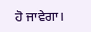ਹੋ ਜਾਵੇਗਾ।